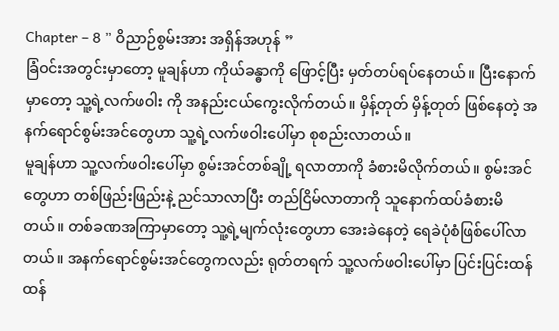Chapter – 8 ” ဝိညာဉ်စွမ်းအား အရှိန်အဟုန် ”
ခြံဝင်းအတွင်းမှာတော့ မူချန်ဟာ ကိုယ်ခန္ဓာကို ဖြောင့်ပြီး မှတ်တပ်ရပ်နေတယ်။ ပြီးနောက်မှာတော့ သူ့ရဲ့လက်ဖဝါး ကို အနည်းငယ်ကွေးလိုက်တယ်။ မှိန့်တုတ် မှိန့်တုတ် ဖြစ်နေတဲ့ အနက်ရောင်စွမ်းအင်တွေဟာ သူ့ရဲ့လက်ဖဝါးပေါ်မှာ စုစည်းလာတယ်။
မူချန်ဟာ သူ့လက်ဖဝါးပေါ်မှာ စွမ်းအင်တစ်ချို့ ရလာတာကို ခံစားမိလိုက်တယ်။ စွမ်းအင်တွေဟာ တစ်ဖြည်းဖြည်းနဲ့ ညင်သာလာပြီး တည်ငြိမ်လာတာကို သူနောက်ထပ်ခံစားမိတယ်။ တစ်ခဏအကြာမှာတော့ သူ့ရဲ့မျက်လုံးတွေဟာ အေးခဲနေတဲ့ ရေခဲပုံစံဖြစ်ပေါ်လာတယ်။ အနက်ရောင်စွမ်းအင်တွေကလည်း ရုတ်တရက် သူ့လက်ဖဝါးပေါ်မှာ ပြင်းပြင်းထန်ထန်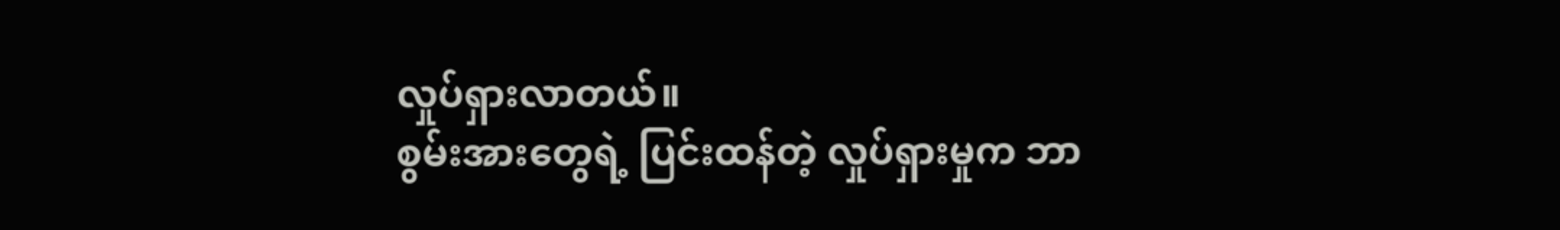လှုပ်ရှားလာတယ်။
စွမ်းအားတွေရဲ့ ပြင်းထန်တဲ့ လှုပ်ရှားမှုက ဘာ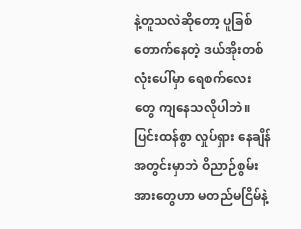နဲ့တူသလဲဆိုတော့ ပူခြစ်တောက်နေတဲ့ ဒယ်အိုးတစ်လုံးပေါ်မှာ ရေစက်လေးတွေ ကျနေသလိုပါဘဲ။
ပြင်းထန်စွာ လှုပ်ရှား နေချိန်အတွင်းမှာဘဲ ဝိညာဉ်စွမ်းအားတွေဟာ မတည်မငြိမ်နဲ့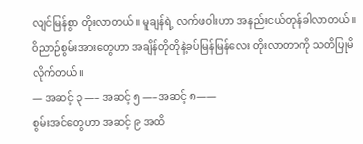လျင်မြန်စွာ တိုးလာတယ်။ မူချန်ရဲ့ လက်ဖဝါးဟာ အနည်းငယ်တုန်ခါလာတယ်။ ဝိညာဉ်စွမ်းအားတွေဟာ အချိန်တိုတိုနဲ့ခပ်မြန်မြန်လေး တိုးလာတာကို သတိပြုမိလိုက်တယ်။
— အဆင့် ၃ —– အဆင့် ၅ —–အဆင့် ၈——
စွမ်းအင်တွေဟာ အဆင့် ၉ အထိ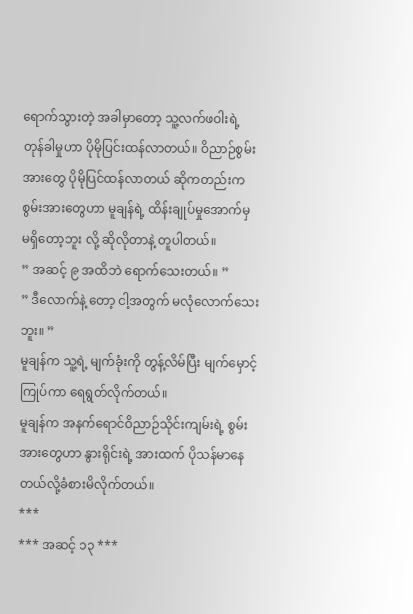ရောက်သွားတဲ့ အခါမှာတော့ သူ့လက်ဖဝါးရဲ့ တုန်ခါမှုဟာ ပိုမိုပြင်းထန်လာတယ်။ ဝိညာဉ်စွမ်းအားတွေ ပိုမိုပြင်ထန်လာတယ် ဆိုကတည်းက စွမ်းအားတွေဟာ မူချန်ရဲ့ ထိန်းချုပ်မှုအောက်မှ မရှိတော့ဘူး လို့ ဆိုလိုတာနဲ့ တူပါတယ်။
” အဆင့် ၉ အထိဘဲ ရောက်သေးတယ်။ ”
” ဒီလောက်နဲ့ တော့ ငါ့အတွက် မလုံလောက်သေးဘူး။ ”
မူချန်က သူ့ရဲ့ မျက်ခုံးကို တွန့်လိမ်ပြီး မျက်မှောင့်ကြုပ်ကာ ရေရွတ်လိုက်တယ်။
မူချန်က အနက်ရောင်ဝိညာဉ်သိုင်းကျမ်းရဲ့ စွမ်းအားတွေဟာ နွားရိုင်းရဲ့ အားထက် ပိုသန်မာနေတယ်လို့ခံစားမိလိုက်တယ်။
***
*** အဆင့် ၁၃ ***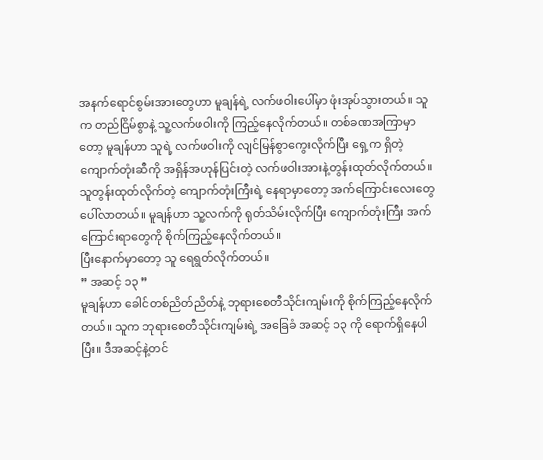အနက်ရောင်စွမ်းအားတွေဟာ မူချန်ရဲ့ လက်ဖဝါးပေါ်မှာ ဖုံးအုပ်သွားတယ်။ သူက တည်ငြိမ်စွာနဲ့ သူ့လက်ဖဝါးကို ကြည့်နေလိုက်တယ်။ တစ်ခဏအကြာမှာတော့ မူချန်ဟာ သူရဲ့ လက်ဖဝါးကို လျင်မြန်စွာကွေးလိုက်ပြီး ရှေ့က ရှိတဲ့ ကျောက်တုံးဆီကို အရှိန်အဟုန်ပြင်းတဲ့ လက်ဖဝါးအားနဲ့တွန်းထုတ်လိုက်တယ်။
သူတွန်းထုတ်လိုက်တဲ့ ကျောက်တုံးကြီးရဲ့ နေရာမှာတော့ အက်ကြောင်းလေးတွေ ပေါ်လာတယ်။ မူချန်ဟာ သူ့လက်ကို ရုတ်သိမ်းလိုက်ပြီး ကျောက်တုံးကြီး အက်ကြောင်းရာတွေကို စိုက်ကြည့်နေလိုက်တယ်။
ပြီးနောက်မှာတော့ သူ ရေရွတ်လိုက်တယ်။
” အဆင့် ၁၃ ”
မူချန်ဟာ ခေါင်တစ်ညိတ်ညိတ်နဲ့ ဘုရားစေတီသိုင်းကျမ်းကို စိုက်ကြည့်နေလိုက်တယ်။ သူက ဘုရားစေတီသိုင်းကျမ်းရဲ့ အခြေခံ အဆင့် ၁၃ ကို ရောက်ရှိနေပါပြီး။ ဒီအဆင့်နဲ့တင်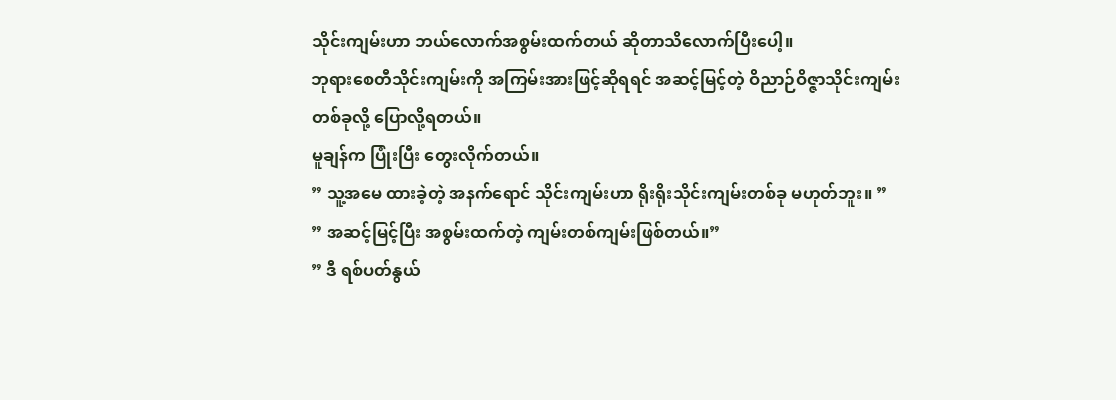သိုင်းကျမ်းဟာ ဘယ်လောက်အစွမ်းထက်တယ် ဆိုတာသိလောက်ပြီးပေါ့။
ဘုရားစေတီသိုင်းကျမ်းကို အကြမ်းအားဖြင့်ဆိုရရင် အဆင့်မြင့်တဲ့ ဝိညာဉ်ဝိဇ္ဇာသိုင်းကျမ်းတစ်ခုလို့ ပြောလို့ရတယ်။
မူချန်က ပြုံးပြီး တွေးလိုက်တယ်။
” သူ့အမေ ထားခဲ့တဲ့ အနက်ရောင် သိုင်းကျမ်းဟာ ရိုးရိုးသိုင်းကျမ်းတစ်ခု မဟုတ်ဘူး။ ”
” အဆင့်မြင့်ပြီး အစွမ်းထက်တဲ့ ကျမ်းတစ်ကျမ်းဖြစ်တယ်။”
” ဒီ ရစ်ပတ်နွယ်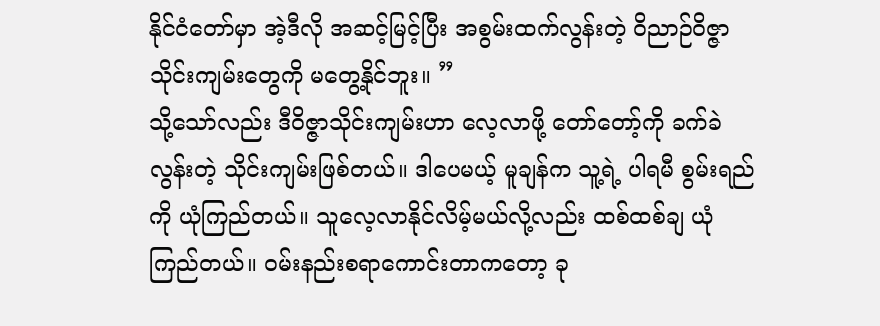နိုင်ငံတော်မှာ အဲ့ဒီလို အဆင့်မြင့်ပြီး အစွမ်းထက်လွန်းတဲ့ ဝိညာဉ်ဝိဇ္ဇာသိုင်းကျမ်းတွေကို မတွေ့နိုင်ဘူး။ ”
သို့သော်လည်း ဒီဝိဇ္ဇာသိုင်းကျမ်းဟာ လေ့လာဖို့ တော်တော့်ကို ခက်ခဲလွန်းတဲ့ သိုင်းကျမ်းဖြစ်တယ်။ ဒါပေမယ့် မူချန်က သူ့ရဲ့ ပါရမီ စွမ်းရည်ကို ယုံကြည်တယ်။ သူလေ့လာနိုင်လိမ့်မယ်လို့လည်း ထစ်ထစ်ချ ယုံကြည်တယ်။ ဝမ်းနည်းစရာကောင်းတာကတော့ ခု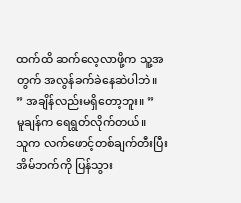ထက်ထိ ဆက်လေ့လာဖို့က သူ့အတွက် အလွန်ခက်ခဲနေဆဲပါဘဲ။
” အချိန်လည်းမရှိတော့ဘူး။ ”
မူချန်က ရေရွတ်လိုက်တယ်။
သူက လက်ဖောင့်တစ်ချက်တီးပြီး အိမ်ဘက်ကို ပြန်သွား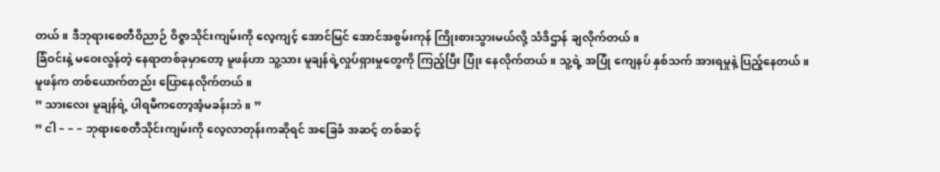တယ်။ ဒီဘုရားစေတီဝိညာဉ် ဝိဇ္ဇာသိုင်းကျမ်းကို လေ့ကျင့် အောင်မြင် အောင်အစွမ်းကုန် ကြိုးစားသွားမယ်လို့ သံဒိဌာန် ချလိုက်တယ်။
ခြံဝင်းနဲ့ မဝေးလွန်တဲ့ နေရာတစ်ခုမှာတော့ မူဖန်ဟာ သူ့သား မူချန်ရဲ့လှုပ်ရှားမှုတွေကို ကြည့်ပြီး ပြုံး နေလိုက်တယ်။ သူ့ရဲ့ အပြုံ ကျေနပ် နှစ်သက် အားရမှုနဲ့ ပြည့်နေတယ်။
မူဖန်က တစ်ယောက်တည်း ပြောနေလိုက်တယ်။
” သားလေး မူချန်ရဲ့ ပါရမီကတော့အံ့မခန်းဘဲ။ ”
” ငါ – – – ဘုရားစေတီသိုင်းကျမ်းကို လေ့လာတုန်းကဆိုရင် အခြေခံ အဆင့် တစ်ဆင့်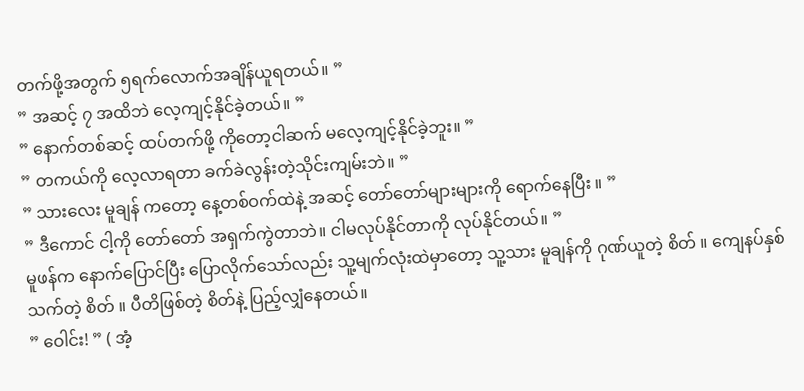တက်ဖို့အတွက် ၅ရက်လောက်အချိန်ယူရတယ်။ ”
” အဆင့် ၇ အထိဘဲ လေ့ကျင့်နိုင်ခဲ့တယ်။ ”
” နောက်တစ်ဆင့် ထပ်တက်ဖို့ ကိုတော့ငါဆက် မလေ့ကျင့်နိုင်ခဲ့ဘူး။ ”
” တကယ်ကို လေ့လာရတာ ခက်ခဲလွန်းတဲ့သိုင်းကျမ်းဘဲ။ ”
” သားလေး မူချန် ကတော့ နေ့တစ်ဝက်ထဲနဲ့ အဆင့် တော်တော်များများကို ရောက်နေပြီး ။ ”
” ဒီကောင် ငါ့ကို တော်တော် အရှက်ကွဲတာဘဲ။ ငါမလုပ်နိုင်တာကို လုပ်နိုင်တယ်။ ”
မူဖန်က နောက်ပြောင်ပြီး ပြောလိုက်သော်လည်း သူ့မျက်လုံးထဲမှာတော့ သူ့သား မူချန်ကို ဂုဏ်ယူတဲ့ စိတ် ။ ကျေနပ်နှစ်သက်တဲ့ စိတ် ။ ပီတိဖြစ်တဲ့ စိတ်နဲ့ ပြည့်လျှံနေတယ်။
” ဝေါင်း! ” ( အံ့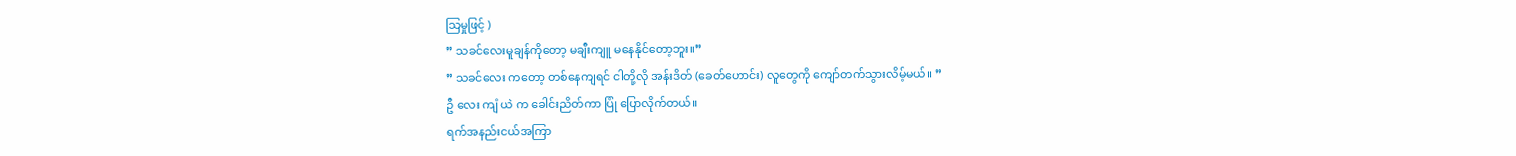သြမှုဖြင့် )
” သခင်လေးမူချန်ကိုတော့ မချီးကျူ မနေနိုင်တော့ဘူး။”
” သခင်လေး ကတော့ တစ်နေကျရင် ငါတို့လို အန်းဒိတ် (ခေတ်ဟောင်း) လူတွေကို ကျော်တက်သွားလိမ့်မယ်။ ”
ဦ လေး ကျံ ယဲ က ခေါင်းညိတ်ကာ ပြုံ ပြောလိုက်တယ်။
ရက်အနည်းငယ်အကြာ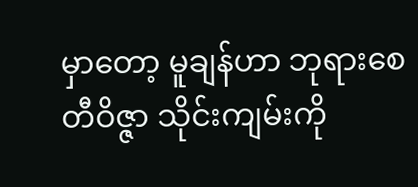မှာတော့ မူချန်ဟာ ဘုရားစေတီဝိဇ္ဇာ သိုင်းကျမ်းကို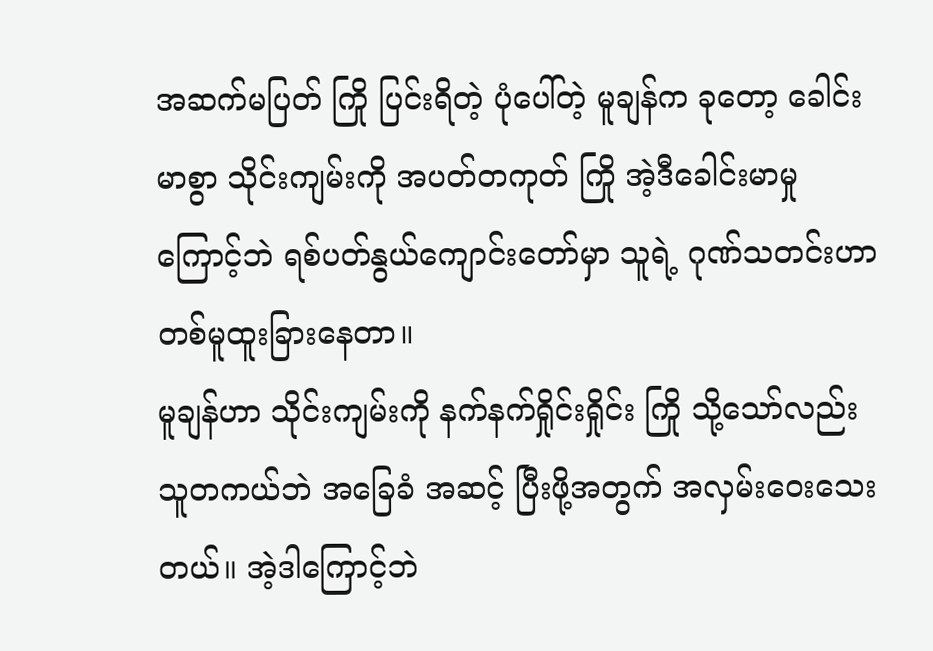အဆက်မပြတ် ကြို ပြင်းရိတဲ့ ပုံပေါ်တဲ့ မူချန်က ခုတော့ ခေါင်းမာစွာ သိုင်းကျမ်းကို အပတ်တကုတ် ကြို အဲ့ဒီခေါင်းမာမှု ကြောင့်ဘဲ ရစ်ပတ်နွယ်ကျောင်းတော်မှာ သူရဲ့ ဂုဏ်သတင်းဟာ တစ်မူထူးခြားနေတာ။
မူချန်ဟာ သိုင်းကျမ်းကို နက်နက်ရှိုင်းရှိုင်း ကြို သို့သော်လည်း သူတကယ်ဘဲ အခြေခံ အဆင့် ပြီးဖို့အတွက် အလှမ်းဝေးသေးတယ်။ အဲ့ဒါကြောင့်ဘဲ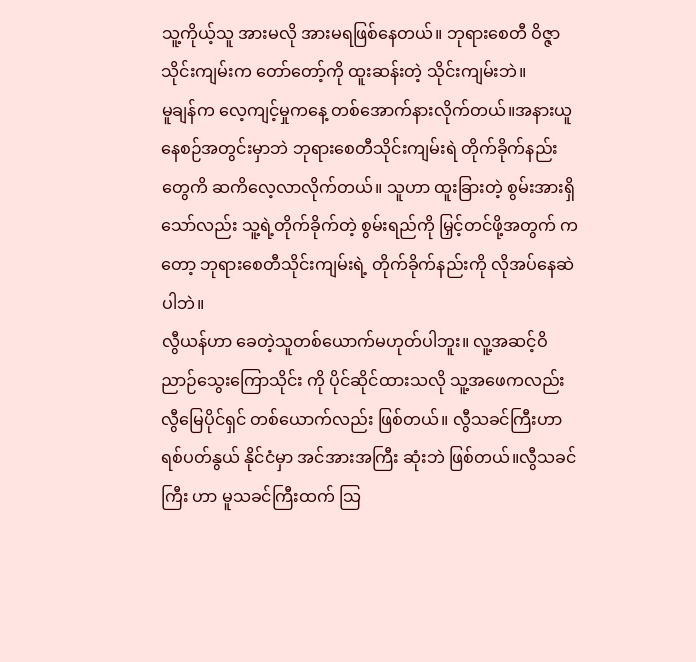သူ့ကိုယ့်သူ အားမလို အားမရဖြစ်နေတယ်။ ဘုရားစေတီ ဝိဇ္ဇာသိုင်းကျမ်းက တော်တော့်ကို ထူးဆန်းတဲ့ သိုင်းကျမ်းဘဲ။
မူချန်က လေ့ကျင့်မှုကနေ့ တစ်အောက်နားလိုက်တယ်။အနားယူနေစဉ်အတွင်းမှာဘဲ ဘုရားစေတီသိုင်းကျမ်းရဲ တိုက်ခိုက်နည်းတွေကိ ဆကိလေ့လာလိုက်တယ်။ သူဟာ ထူးခြားတဲ့ စွမ်းအားရှိသော်လည်း သူ့ရဲ့တိုက်ခိုက်တဲ့ စွမ်းရည်ကို မြှင့်တင်ဖို့အတွက် ကတော့ ဘုရားစေတီသိုင်းကျမ်းရဲ့ တိုက်ခိုက်နည်းကို လိုအပ်နေဆဲပါဘဲ။
လွီယန်ဟာ ခေတဲ့သူတစ်ယောက်မဟုတ်ပါဘူး။ လူ့အဆင့်ဝိညာဉ်သွေးကြောသိုင်း ကို ပိုင်ဆိုင်ထားသလို သူ့အဖေကလည်း လွီမြေပိုင်ရှင် တစ်ယောက်လည်း ဖြစ်တယ်။ လွီသခင်ကြီးဟာ ရစ်ပတ်နွယ် နိုင်ငံမှာ အင်အားအကြီး ဆုံးဘဲ ဖြစ်တယ်။လွီသခင်ကြီး ဟာ မူသခင်ကြီးထက် သြ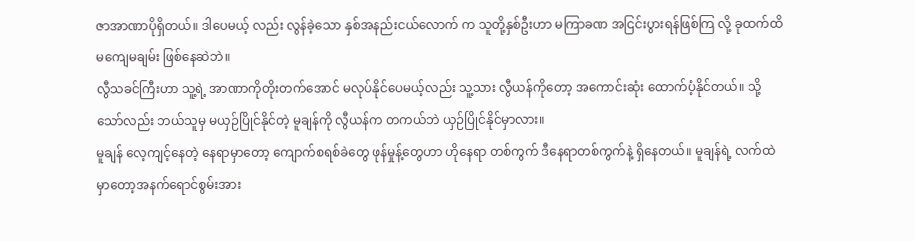ဇာအာဏာပိုရှိတယ်။ ဒါပေမယ့် လည်း လွန်ခဲ့သော နှစ်အနည်းငယ်လောက် က သူတို့နှစ်ဦးဟာ မကြာခဏ အငြင်းပွားရန်ဖြစ်ကြ လို့ ခုထက်ထိ မကျေမချမ်း ဖြစ်နေဆဲဘဲ။
လွီသခင်ကြီးဟာ သူ့ရဲ့ အာဏာကိုတိုးတက်အောင် မလုပ်နိုင်ပေမယ့်လည်း သူ့သား လွီယန်ကိုတော့ အကောင်းဆုံး ထောက်ပံ့နိုင်တယ်။ သို့သော်လည်း ဘယ်သူမှ မယှဉ်ပြိုင်နိုင်တဲ့ မူချန်ကို လွီယန်က တကယ်ဘဲ ယှဉ်ပြိုင်နိုင်မှာလား။
မူချန် လေ့ကျင့်နေတဲ့ နေရာမှာတော့ ကျောက်စရစ်ခဲတွေ ဖုန်မှုန့်တွေဟာ ဟိုနေရာ တစ်ကွက် ဒီနေရာတစ်ကွက်နဲ့ ရှိနေတယ်။ မူချန်ရဲ့ လက်ထဲမှာတော့အနက်ရောင်စွမ်းအား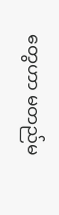တွေဟာ မတည်မ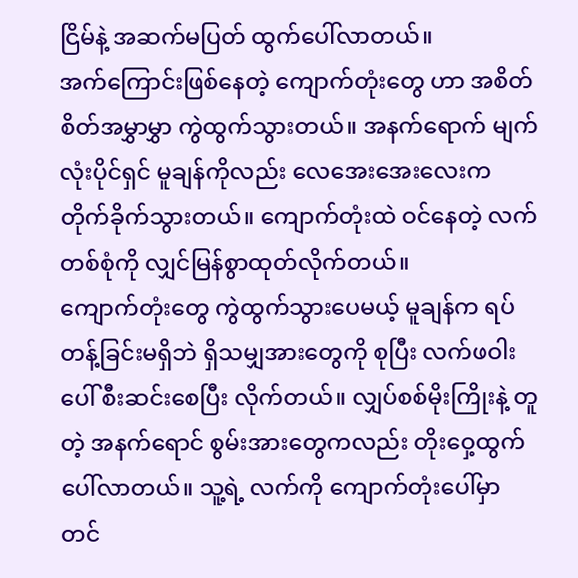ငြိမ်နဲ့ အဆက်မပြတ် ထွက်ပေါ်လာတယ်။
အက်ကြောင်းဖြစ်နေတဲ့ ကျောက်တုံးတွေ ဟာ အစိတ်စိတ်အမွှာမွှာ ကွဲထွက်သွားတယ်။ အနက်ရောက် မျက်လုံးပိုင်ရှင် မူချန်ကိုလည်း လေအေးအေးလေးက တိုက်ခိုက်သွားတယ်။ ကျောက်တုံးထဲ ဝင်နေတဲ့ လက်တစ်စုံကို လျှင်မြန်စွာထုတ်လိုက်တယ်။
ကျောက်တုံးတွေ ကွဲထွက်သွားပေမယ့် မူချန်က ရပ်တန့်ခြင်းမရှိဘဲ ရှိသမျှအားတွေကို စုပြီး လက်ဖဝါးပေါ် စီးဆင်းစေပြီး လိုက်တယ်။ လျှပ်စစ်မိုးကြိုးနဲ့ တူတဲ့ အနက်ရောင် စွမ်းအားတွေကလည်း တိုးဝှေ့ထွက်ပေါ်လာတယ်။ သူ့ရဲ့ လက်ကို ကျောက်တုံးပေါ်မှာ တင်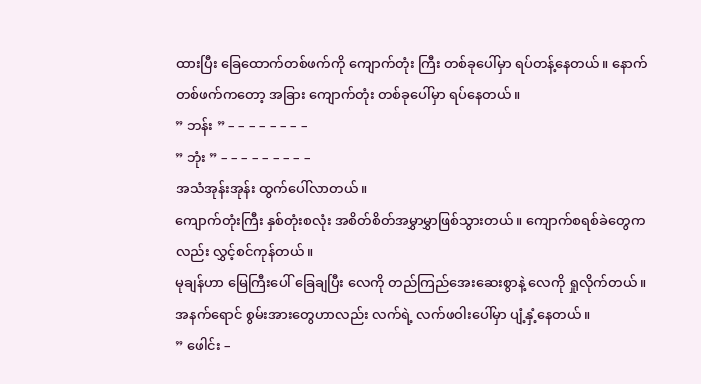ထားပြီး ခြေထောက်တစ်ဖက်ကို ကျောက်တုံး ကြီး တစ်ခုပေါ်မှာ ရပ်တန့်နေတယ်။ နောက်တစ်ဖက်ကတော့ အခြား ကျောက်တုံး တစ်ခုပေါ်မှာ ရပ်နေတယ်။
” ဘန်း ” – – – – – – – –
” ဘုံး ” – – – – – – – – –
အသံအုန်းအုန်း ထွက်ပေါ်လာတယ်။
ကျောက်တုံးကြီး နှစ်တုံးစလုံး အစိတ်စိတ်အမွှာမွှာဖြစ်သွားတယ်။ ကျောက်စရစ်ခဲတွေကလည်း လွှင့်စင်ကုန်တယ်။
မုချန်ဟာ မြေကြီးပေါ် ခြေချပြီး လေကို တည်ကြည်အေးဆေးစွာနဲ့ လေကို ရှုလိုက်တယ်။ အနက်ရောင် စွမ်းအားတွေဟာလည်း လက်ရဲ့ လက်ဖဝါးပေါ်မှာ ပျံ့နှံ့နေတယ်။
” ဖေါင်း –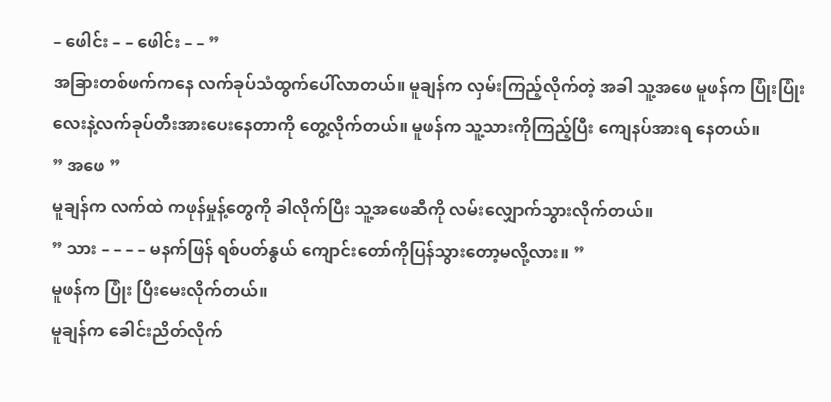– ဖေါင်း – – ဖေါင်း – – ”
အခြားတစ်ဖက်ကနေ လက်ခုပ်သံထွက်ပေါ်လာတယ်။ မူချန်က လှမ်းကြည့်လိုက်တဲ့ အခါ သူ့အဖေ မူဖန်က ပြုံးပြုံးလေးနဲ့လက်ခုပ်တီးအားပေးနေတာကို တွေ့လိုက်တယ်။ မူဖန်က သူ့သားကိုကြည့်ပြီး ကျေနပ်အားရ နေတယ်။
” အဖေ ”
မူချန်က လက်ထဲ ကဖုန်မှုန့်တွေကို ခါလိုက်ပြီး သူ့အဖေဆီကို လမ်းလျှောက်သွားလိုက်တယ်။
” သား – – – – မနက်ဖြန် ရစ်ပတ်နွယ် ကျောင်းတော်ကိုပြန်သွားတော့မလို့လား။ ”
မူဖန်က ပြုံး ပြီးမေးလိုက်တယ်။
မူချန်က ခေါင်းညိတ်လိုက်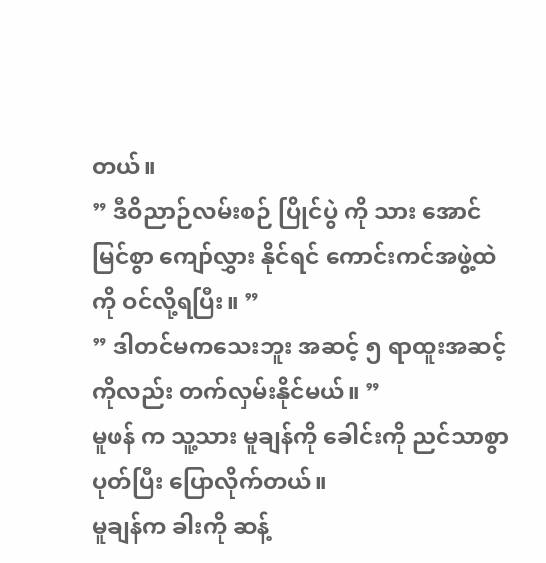တယ်။
” ဒီဝိညာဉ်လမ်းစဉ် ပြိုင်ပွဲ ကို သား အောင်မြင်စွာ ကျော်လွှား နိုင်ရင် ကောင်းကင်အဖွဲ့ထဲ ကို ဝင်လို့ရပြီး။ ”
” ဒါတင်မကသေးဘူး အဆင့် ၅ ရာထူးအဆင့်ကိုလည်း တက်လှမ်းနိုင်မယ်။ ”
မူဖန် က သူ့သား မူချန်ကို ခေါင်းကို ညင်သာစွာပုတ်ပြီး ပြောလိုက်တယ်။
မူချန်က ခါးကို ဆန့်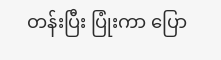တန်းပြီး ပြုံးကာ ပြော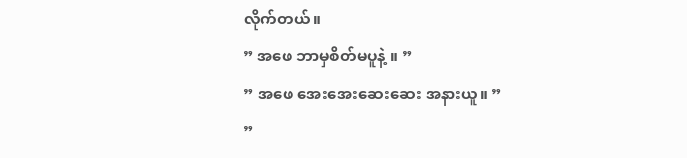လိုက်တယ်။
” အဖေ ဘာမှစိတ်မပူနဲ့ ။ ”
” အဖေ အေးအေးဆေးဆေး အနားယူ။ ”
”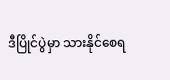ဒီပြိုင်ပွဲမှာ သားနိုင်စေရ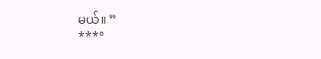မယ်။ ”
***°